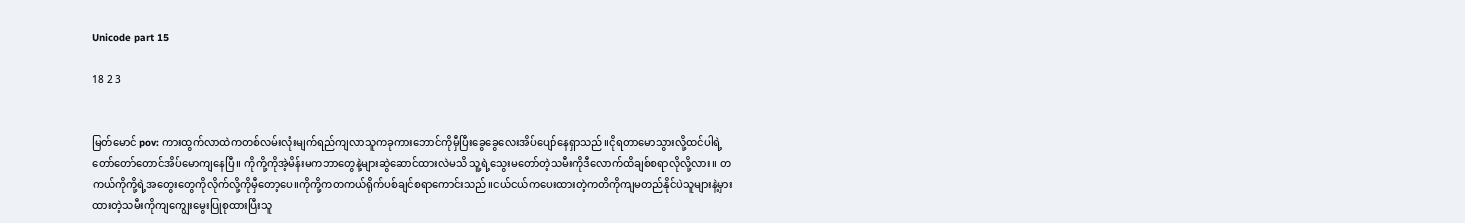Unicode part 15

18 2 3


မြတ်မောင် pov: ကားထွက်လာထဲကတစ်လမ်းလုံးမျက်ရည်ကျလာသူကခုကားဘောင်ကိုမှီပြီးခွေခွေလေးအိပ်ပျော်နေရှာသည်။ငိုရတာမောသွားလို့ထင်ပါရဲ့တော်တော်တောင်အိပ်မောကျနေပြီ။ ကိုကို့ကိုအဲ့မိန်းမကဘာတွေနဲ့များဆွဲဆောင်ထားလဲမသိ သူ့ရဲ့သွေးမတော်တဲ့သမီးကိုဒီလောက်ထိချစ်စရာလိုလို့လား။ တကယ်ကိုကို့ရဲ့အတွေးတွေကိုလိုက်လို့ကိုမှီတော့ပေ။ကိုကို့ကတကယ်ရိုက်ပစ်ချင်စရာကောင်းသည်။ငယ်ငယ်ကပေးထားတဲ့ကတိကိုကျမတည်နိုင်ပဲသူများနဲ့မှားထားတဲ့သမီးကိုကျကျွေးမွေးပြုစုထားပြီးသူ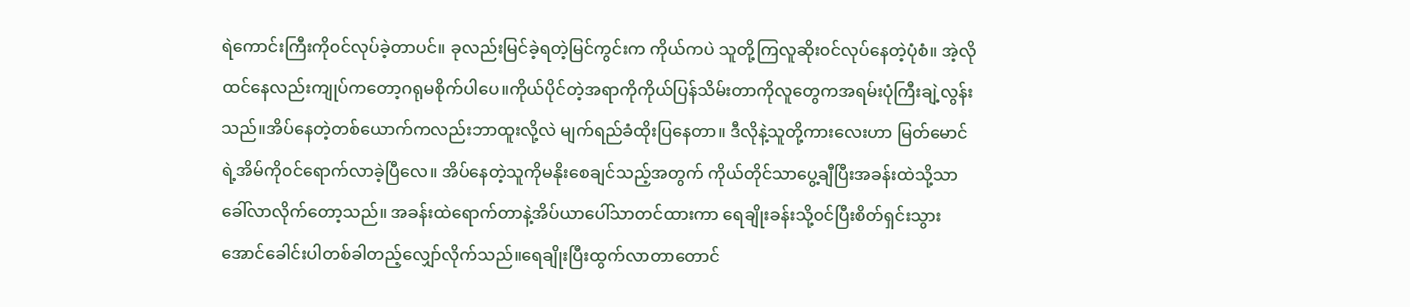ရဲကောင်းကြီးကို၀င်လုပ်ခဲ့တာပင်။ ခုလည်းမြင်ခဲ့ရတဲ့မြင်ကွင်းက ကိုယ်ကပဲ သူတို့ကြလူဆိုး၀င်လုပ်နေတဲ့ပုံစံ။ အဲ့လိုထင်နေလည်းကျုပ်ကတော့ဂရုမစိုက်ပါပေ။ကိုယ်ပိုင်တဲ့အရာကိုကိုယ်ပြန်သိမ်းတာကိုလူတွေကအရမ်းပုံကြီးချဲ့လွန်းသည်။အိပ်နေတဲ့တစ်ယောက်ကလည်းဘာထူးလို့လဲ မျက်ရည်ခံထိုးပြနေတာ။ ဒီလိုနဲ့သူတို့ကားလေးဟာ မြတ်မောင်ရဲ့အိမ်ကို၀င်ရောက်လာခဲ့ပြီလေ။ အိပ်နေတဲ့သူကိုမနိုးစေချင်သည့်အတွက် ကိုယ်တိုင်သာပွေ့ချီပြီးအခန်းထဲသို့သာခေါ်လာလိုက်တော့သည်။ အခန်းထဲရောက်တာနဲ့အိပ်ယာပေါ်သာတင်ထားကာ ရေချိုးခန်းသို့၀င်ပြီးစိတ်ရှင်းသွားအောင်ခေါင်းပါတစ်ခါတည့်လျှော်လိုက်သည်။ရေချိုးပြီးထွက်လာတာတောင်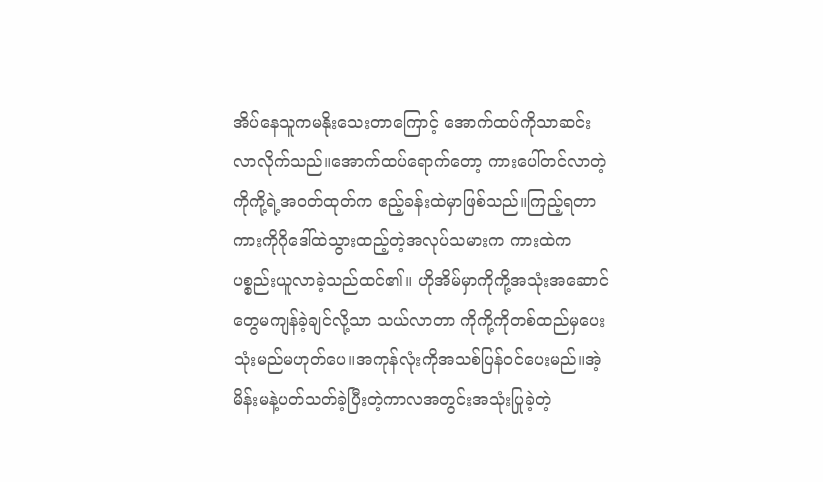အိပ်နေသူကမနိုးသေးတာကြောင့် အောက်ထပ်ကိုသာဆင်းလာလိုက်သည်။အောက်ထပ်ရောက်တော့ ကားပေါ်တင်လာတဲ့ကိုကို့ရဲ့အ၀တ်ထုတ်က ဧည့်ခန်းထဲမှာဖြစ်သည်။ကြည့်ရတာ ကားကိုဂိုဒေါ်ထဲသွားထည့်တဲ့အလုပ်သမားက ကားထဲကပစ္စည်းယူလာခဲ့သည်ထင်၏။ ဟိုအိမ်မှာကိုကို့အသုံးအဆောင်တွေမကျန်ခဲ့ချင်လို့သာ သယ်လာတာ ကိုကို့ကိုတစ်ထည်မှပေးသုံးမည်မဟုတ်ပေ။အကုန်လုံးကိုအသစ်ပြန်၀င်ပေးမည်။အဲ့မိန်းမနဲ့ပတ်သတ်ခဲ့ပြီးတဲ့ကာလအတွင်းအသုံးပြုခဲ့တဲ့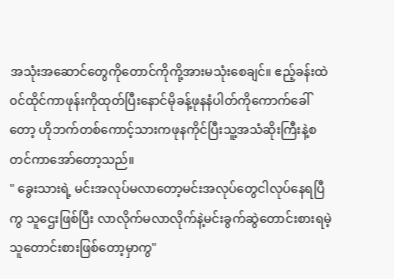အသုံးအဆောင်တွေကိုတောင်ကိုကို့အားမသုံးစေချင်။ ဧည့်ခန်းထဲ၀င်ထိုင်ကာဖုန်းကိုထုတ်ပြီးနောင်မိုခန့်ဖုနနံပါတ်ကိုကောက်ခေါ်တော့ ဟိုဘက်တစ်ကောင့်သားကဖုနကိုင်ပြီးသူ့အသံဆိုးကြီးနဲ့စတင်ကာအော်တော့သည်။
" ခွေးသားရဲ့ မင်းအလုပ်မလာတော့မင်းအလုပ်တွေငါလုပ်နေရပြီကွ သူဌေးဖြစ်ပြီး လာလိုက်မလာလိုက်နဲ့မင်းခွက်ဆွဲတောင်းစားရမဲ့သူတောင်းစားဖြစ်တော့မှာကွ"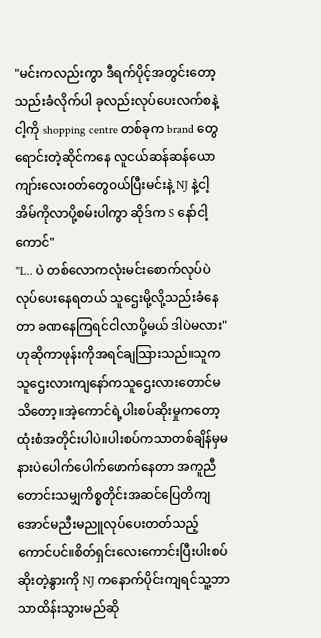"မင်းကလည်းကွာ ဒီရက်ပိုင့်အတွင်းတော့သည်းခံလိုက်ပါ ခုလည်းလုပ်ပေးလက်စနဲ့ ငါ့ကို shopping centre တစ်ခုက brand တွေရောင်းတဲ့ဆိုင်ကနေ လူငယ်ဆန်ဆန်ယောကျာ်းလေး၀တ်တွေ၀ယ်ပြီးမင်းနဲ့ NJ နဲ့ငါ့အိမ်ကိုလာပို့စမ်းပါကွာ ဆိုဒ်က S နော်ငါ့ကောင်"
"L.. ပဲ တစ်လောကလုံးမင်းစောက်လုပ်ပဲလုပ်ပေးနေရတယ် သူဌေးမို့လို့သည်းခံနေတာ ခဏနေကြရင်ငါလာပို့မယ် ဒါပဲမလား" ဟုဆိုကာဖုန်းကိုအရင်ချသြားသည်။သူကသူဌေးလားကျနော်ကသူဌေးလားတောင်မသိတော့။အဲ့ကောင်ရဲ့ပါးစပ်ဆိုးမှုကတော့ထုံးစံအတိုင်းပါပဲ။ပါးစပ်ကသာတစ်ချိန်မှမနားပဲပေါက်ပေါက်ဖောက်နေတာ အကူညီတောင်းသမျှကိစ္စတိုင်းအဆင်ပြေတိကျအောင်မညီးမညူလုပ်ပေးတတ်သည့်ကောင်ပင်။စိတ်ရှင်းလေးကောင်းပြီးပါးစပ်ဆိုးတဲ့နွားကို NJ ကနောက်ပိုင်းကျရင်သူ့ဘာသာထိန်းသွားမည်ဆို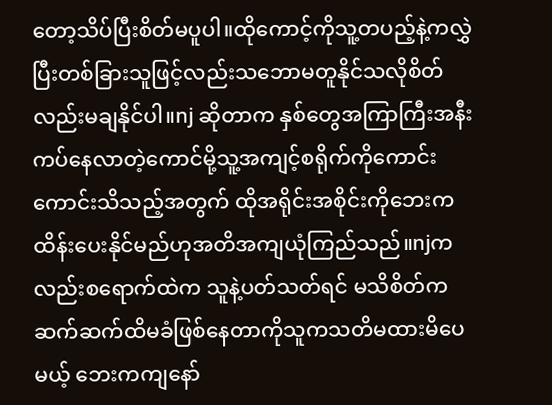တော့သိပ်ပြီးစိတ်မပူပါ။ထိုကောင့်ကိုသူ့တပည့်နဲ့ကလွှဲပြီးတစ်ခြားသူဖြင့်လည်းသဘောမတူနိုင်သလိုစိတ်လည်းမချနိုင်ပါ။nj ဆိုတာက နှစ်တွေအကြာကြီးအနီးကပ်နေလာတဲ့ကောင်မို့သူ့အကျင့်စရိုက်ကိုကောင်းကောင်းသိသည့်အတွက် ထိုအရိုင်းအစိုင်းကိုဘေးကထိန်းပေးနိုင်မည်ဟုအတိအကျယုံကြည်သည်။njကလည်းစရောက်ထဲက သူနဲ့ပတ်သတ်ရင် မသိစိတ်ကဆက်ဆက်ထိမခံဖြစ်နေတာကိုသူကသတိမထားမိပေမယ့် ဘေးကကျနော်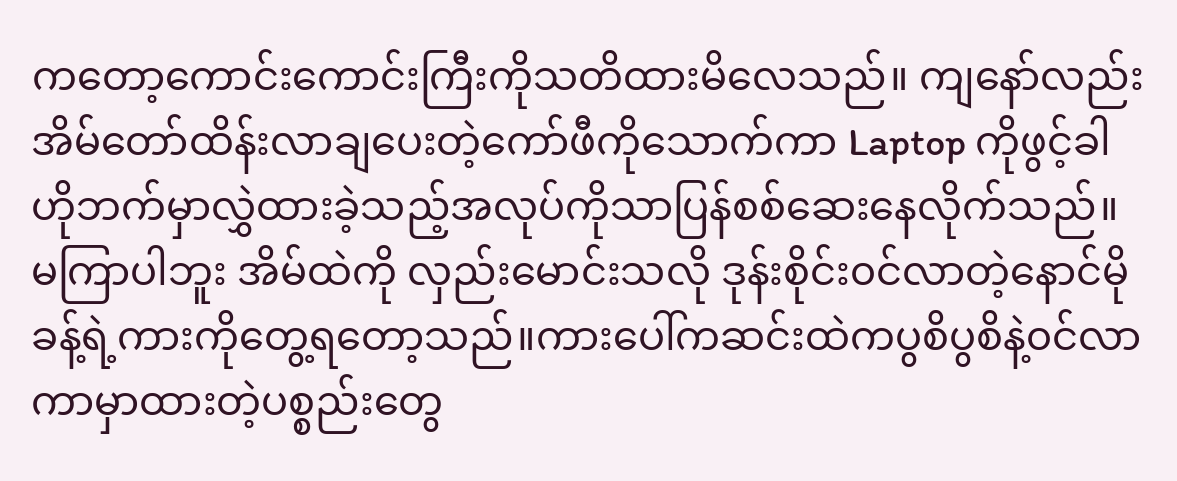ကတော့ကောင်းကောင်းကြီးကိုသတိထားမိလေသည်။ ကျနော်လည်းအိမ်တော်ထိန်းလာချပေးတဲ့ကော်ဖီကိုသောက်ကာ Laptop ကိုဖွင့်ခါ ဟိုဘက်မှာလွှဲထားခဲ့သည့်အလုပ်ကိုသာပြန်စစ်ဆေးနေလိုက်သည်။ မကြာပါဘူး အိမ်ထဲကို လှည်းမောင်းသလို ဒုန်းစိုင်း၀င်လာတဲ့နောင်မိုခန့်ရဲ့ကားကိုတွေ့ရတော့သည်။ကားပေါ်ကဆင်းထဲကပွစိပွစိနဲ့၀င်လာကာမှာထားတဲ့ပစ္စည်းတွေ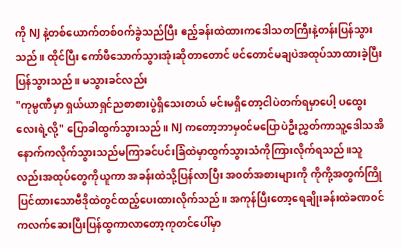ကို NJ နဲ့တစ်ယောက်တစ်၀က်ခွဲသည်ပြီး ဧည့်ခန်းထဲထားကဒေါသတကြီးနဲ့တန်းပြန်သွားသည်။ ထိုင်ပြီး ကော်ဖီသောက်သွားအုံးဆိုတာတောင် ဖင်တောင်မချပဲအထုပ်သာထားခဲ့ပြီးပြန်သွားသည်။ မသွားခင်လည်း
"ကုမ္ပဏီမှာ ရှယ်ယာရှင်ညစာစားပွဲရှိသေးတယ် မင်းမရှိတော့ငါပဲတက်ရမှာပေါ့ ပထွေးလေးရဲ့လို့" ပြောခါထွက်သွားသည်။ NJ ကတော့ဘာမှ၀င်မပြောပဲဦးညွှတ်ကာသူ့ဒေါသအိနောက်ကလိုက်သွားသည်မကြာခင်ပင်းခြံထဲမှာထွက်သွားသံကိုကြားလိုက်ရသည်။သူလည်းအထုပ်တွေကိုယူကာ အခန်းထဲသို့ပြန်လာပြီး အ၀တ်အစားများကို ကိုကို့အတွက်ကြိုပြင်ထားသောဗီဒိုထဲတွင်ထည့်ပေးထားလိုက်သည်။ အကုန်ပြီးတော့ရေချိုးခန်းထဲခဏ၀င်ကလက်ဆေးပြီးပြန်ထွကာလာတော့ကုတင်ပေါ်မှာ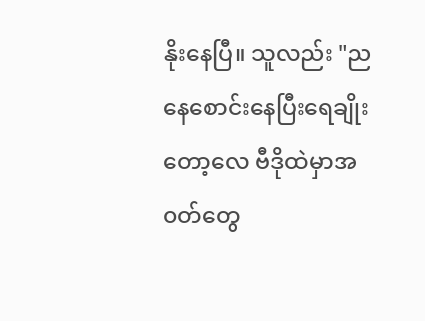နိုးနေပြီ။ သူလည်း "ညနေစောင်းနေပြီးရေချိုးတော့လေ ဗီဒိုထဲမှာအ၀တ်တွေ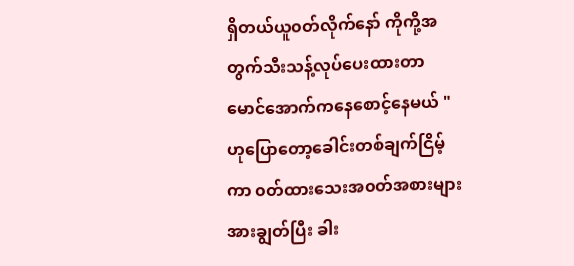ရှိတယ်ယူ၀တ်လိုက်နော် ကိုကို့အတွက်သီးသန့်လုပ်ပေးထားတာ မောင်အောက်ကနေစောင့်နေမယ် " ဟုပြောတော့ခေါင်းတစ်ချက်ငြိမ့်ကာ ၀တ်ထားသေးအ၀တ်အစားများအားချွတ်ပြီး ခါး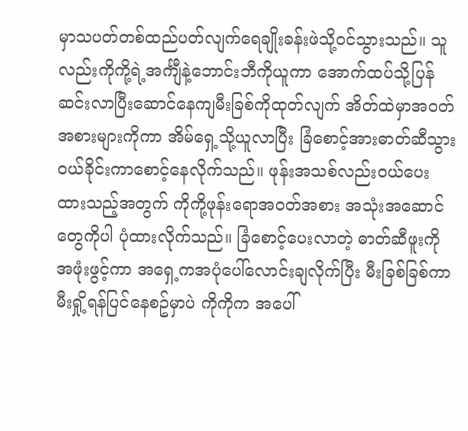မှာသပတ်တစ်ထည်ပတ်လျက်ရေချိုးခန်းဖဲသို့၀င်သွားသည်။ သူလည်းကိုကို့ရဲ့အင်္ကျီနဲ့ဘောင်းဘီကိုယူကာ အောက်ထပ်သို့ပြန်ဆင်းလာပြီးဆောင်နေကျမီးခြစ်ကိုထုတ်လျက် အိတ်ထဲမှာအ၀တ်အစားများကိုကာ အိမ်ရှေ့သို့ယူလာပြီး ခြံစောင့်အားဓာတ်ဆီသွား၀ယ်ခိုင်းကာစောင့်နေလိုက်သည်။ ဖုန်းအသစ်လည်း၀ယ်ပေးထားသည့်အတွက် ကိုကို့ဖုန်းရောအ၀တ်အစား အသုံးအဆောင်တွေကိုပါ ပုံထားလိုက်သည်။ ခြံစောင့်ပေးလာတဲ့ ဓာတ်ဆီဖူးကိုအဖုံးဖွင့်ကာ အရှေ့ကအပုံပေါ်လောင်းချလိုက်ပြီး မီးခြစ်ခြစ်ကာ မီးရှို့ရန်ပြင်နေစဥ်မှာပဲ ကိုကိုက အပေါ်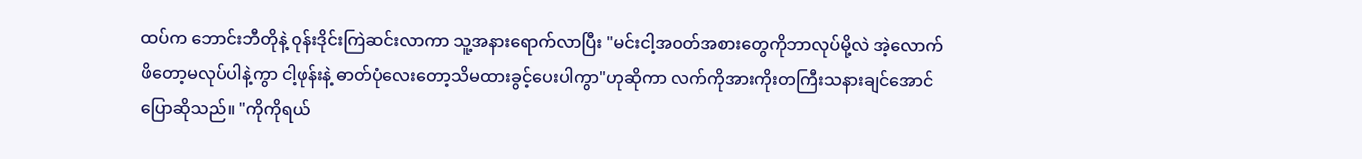ထပ်က ဘောင်းဘီတိုနဲ့ ၀ုန်းဒိုင်းကြဲဆင်းလာကာ သူ့အနားရောက်လာပြီး "မင်းငါ့အ၀တ်အစားတွေကိုဘာလုပ်မို့လဲ အဲ့လောက်ဖိတော့မလုပ်ပါနဲ့ကွာ ငါ့ဖုန်းနဲ့ ဓာတ်ပုံလေးတော့သိမထားခွင့်ပေးပါကွာ"ဟုဆိုကာ လက်ကိုအားကိုးတကြီးသနားချင်အောင် ပြောဆိုသည်။ "ကိုကိုရယ်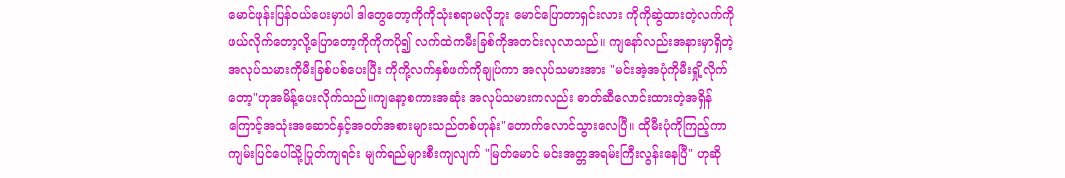မောင်ဖုန်းပြန်၀ယ်ပေးမှာပါ ဒါတွေတော့ကိုကိုသုံးစရာမလိုဘူး မောင်ပြောတာရှင်းလား ကိုကိုဆွဲထားတဲ့လက်ကိုဖယ်လိုက်တော့လို့ပြောတော့ကိုကိုကပို၍ လက်ထဲကမီးခြစ်ကိုအတင်းလုလာသည်။ ကျနော်လည်းအနားမှာရှိတဲ့အလုပ်သမားကိုမီးခြစ်ပစ်ပေးပြီး ကိုကို့လက်နှစ်ဖက်ကိုချုပ်ကာ အလုပ်သမားအား "မင်းအဲ့အပုံကိုမီးရှို့လိုက်တော့"ဟုအမိန့်ပေးလိုက်သည်။ကျနော့စကားအဆုံး အလုပ်သမားကလည်း ဓာတ်ဆီလောင်းထားတဲ့အရှိန်ကြောင့်အသုံးအဆောင်နှင့်အ၀တ်အစားများသည်တစ်ဟုန်း"တောက်လောင်သွားလေပြီ။ ထိုမီးပုံကိုကြည့်ကာ ကျမ်းပြင်ပေါ်သို့ပြုတ်ကျရင်း မျက်ရည်များစီးကျလျက် "မြတ်မောင် မင်းအတ္တအရမ်းကြီးလွန်းနေပြီ" ဟုဆို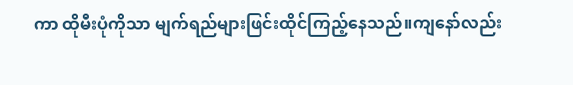ကာ ထိုမီးပုံကိုသာ မျက်ရည်များဖြင်းထိုင်ကြည့်နေသည်။ကျနော်လည်း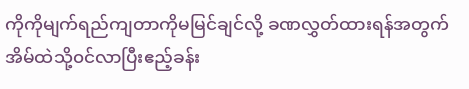ကိုကိုမျက်ရည်ကျတာကိုမမြင်ချင်လို့ ခဏလွှတ်ထားရန်အတွက် အိမ်ထဲသို့၀င်လာပြီးဧည့်ခန်း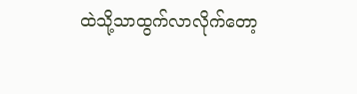ထဲသို့သာထွက်လာလိုက်တော့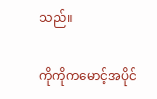သည်။

ကိုကိုကမောင့်အပိုင်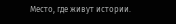Место, где живут истории.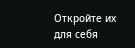Откройте их для себя